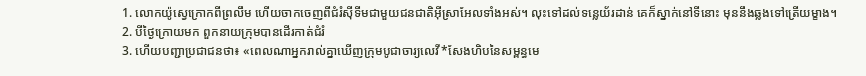1. លោកយ៉ូស្វេក្រោកពីព្រលឹម ហើយចាកចេញពីជំរំស៊ីទីមជាមួយជនជាតិអ៊ីស្រាអែលទាំងអស់។ លុះទៅដល់ទន្លេយ័រដាន់ គេក៏ស្នាក់នៅទីនោះ មុននឹងឆ្លងទៅត្រើយម្ខាង។
2. បីថ្ងៃក្រោយមក ពួកនាយក្រុមបានដើរកាត់ជំរំ
3. ហើយបញ្ជាប្រជាជនថា៖ «ពេលណាអ្នករាល់គ្នាឃើញក្រុមបូជាចារ្យលេវី*សែងហិបនៃសម្ពន្ធមេ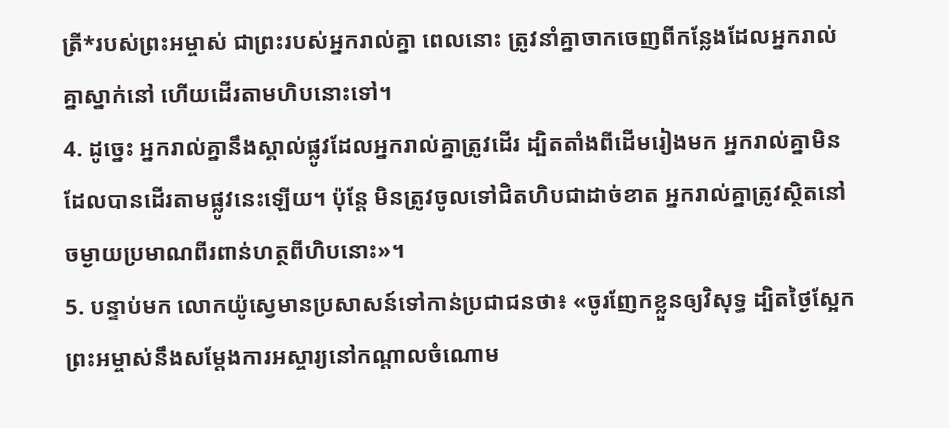ត្រី*របស់ព្រះអម្ចាស់ ជាព្រះរបស់អ្នករាល់គ្នា ពេលនោះ ត្រូវនាំគ្នាចាកចេញពីកន្លែងដែលអ្នករាល់គ្នាស្នាក់នៅ ហើយដើរតាមហិបនោះទៅ។
4. ដូច្នេះ អ្នករាល់គ្នានឹងស្គាល់ផ្លូវដែលអ្នករាល់គ្នាត្រូវដើរ ដ្បិតតាំងពីដើមរៀងមក អ្នករាល់គ្នាមិនដែលបានដើរតាមផ្លូវនេះឡើយ។ ប៉ុន្តែ មិនត្រូវចូលទៅជិតហិបជាដាច់ខាត អ្នករាល់គ្នាត្រូវស្ថិតនៅចម្ងាយប្រមាណពីរពាន់ហត្ថពីហិបនោះ»។
5. បន្ទាប់មក លោកយ៉ូស្វេមានប្រសាសន៍ទៅកាន់ប្រជាជនថា៖ «ចូរញែកខ្លួនឲ្យវិសុទ្ធ ដ្បិតថ្ងៃស្អែក ព្រះអម្ចាស់នឹងសម្តែងការអស្ចារ្យនៅកណ្ដាលចំណោម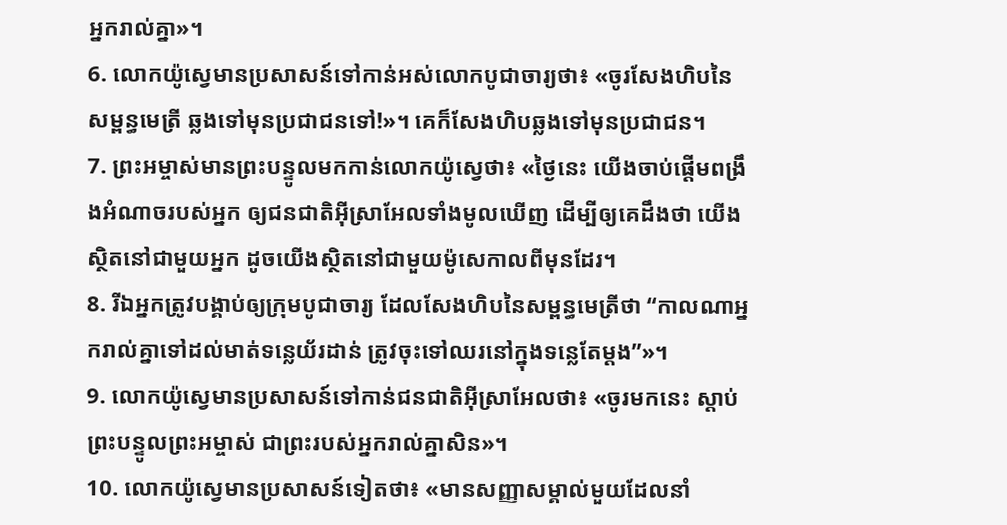អ្នករាល់គ្នា»។
6. លោកយ៉ូស្វេមានប្រសាសន៍ទៅកាន់អស់លោកបូជាចារ្យថា៖ «ចូរសែងហិបនៃសម្ពន្ធមេត្រី ឆ្លងទៅមុនប្រជាជនទៅ!»។ គេក៏សែងហិបឆ្លងទៅមុនប្រជាជន។
7. ព្រះអម្ចាស់មានព្រះបន្ទូលមកកាន់លោកយ៉ូស្វេថា៖ «ថ្ងៃនេះ យើងចាប់ផ្ដើមពង្រឹងអំណាចរបស់អ្នក ឲ្យជនជាតិអ៊ីស្រាអែលទាំងមូលឃើញ ដើម្បីឲ្យគេដឹងថា យើងស្ថិតនៅជាមួយអ្នក ដូចយើងស្ថិតនៅជាមួយម៉ូសេកាលពីមុនដែរ។
8. រីឯអ្នកត្រូវបង្គាប់ឲ្យក្រុមបូជាចារ្យ ដែលសែងហិបនៃសម្ពន្ធមេត្រីថា “កាលណាអ្នករាល់គ្នាទៅដល់មាត់ទន្លេយ័រដាន់ ត្រូវចុះទៅឈរនៅក្នុងទន្លេតែម្ដង”»។
9. លោកយ៉ូស្វេមានប្រសាសន៍ទៅកាន់ជនជាតិអ៊ីស្រាអែលថា៖ «ចូរមកនេះ ស្ដាប់ព្រះបន្ទូលព្រះអម្ចាស់ ជាព្រះរបស់អ្នករាល់គ្នាសិន»។
10. លោកយ៉ូស្វេមានប្រសាសន៍ទៀតថា៖ «មានសញ្ញាសម្គាល់មួយដែលនាំ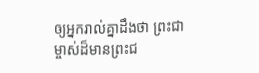ឲ្យអ្នករាល់គ្នាដឹងថា ព្រះជាម្ចាស់ដ៏មានព្រះជ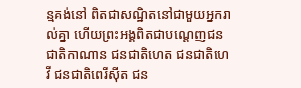ន្មគង់នៅ ពិតជាសណ្ឋិតនៅជាមួយអ្នករាល់គ្នា ហើយព្រះអង្គពិតជាបណ្ដេញជនជាតិកាណាន ជនជាតិហេត ជនជាតិហេវី ជនជាតិពេរីស៊ីត ជន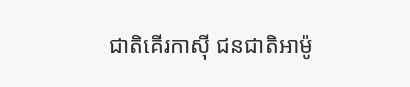ជាតិគើរកាស៊ី ជនជាតិអាម៉ូ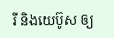រី និងយេប៊ូស ឲ្យ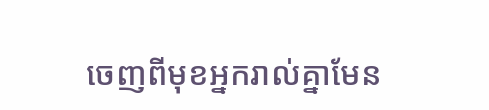ចេញពីមុខអ្នករាល់គ្នាមែន